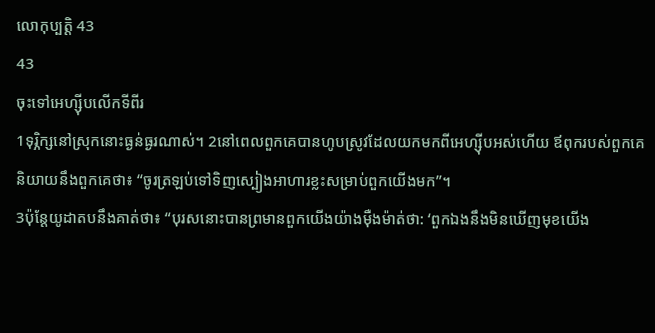លោកុប្បត្តិ 43
43
ចុះទៅអេហ្ស៊ីបលើកទីពីរ
1ទុរ្ភិក្សនៅស្រុកនោះធ្ងន់ធ្ងរណាស់។ 2នៅពេលពួកគេបានហូបស្រូវដែលយកមកពីអេហ្ស៊ីបអស់ហើយ ឪពុករបស់ពួកគេនិយាយនឹងពួកគេថា៖ “ចូរត្រឡប់ទៅទិញស្បៀងអាហារខ្លះសម្រាប់ពួកយើងមក”។
3ប៉ុន្តែយូដាតបនឹងគាត់ថា៖ “បុរសនោះបានព្រមានពួកយើងយ៉ាងម៉ឺងម៉ាត់ថា: ‘ពួកឯងនឹងមិនឃើញមុខយើង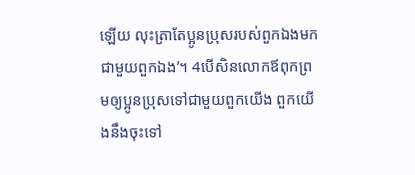ឡើយ លុះត្រាតែប្អូនប្រុសរបស់ពួកឯងមកជាមួយពួកឯង’។ 4បើសិនលោកឪពុកព្រមឲ្យប្អូនប្រុសទៅជាមួយពួកយើង ពួកយើងនឹងចុះទៅ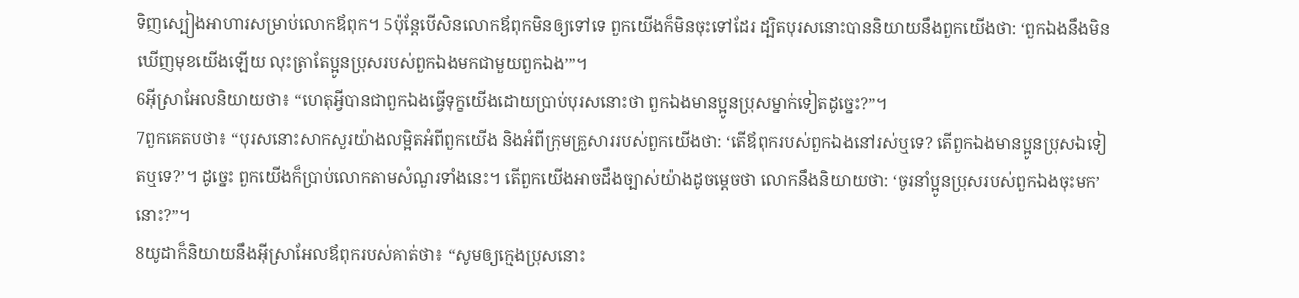ទិញស្បៀងអាហារសម្រាប់លោកឪពុក។ 5ប៉ុន្តែបើសិនលោកឪពុកមិនឲ្យទៅទេ ពួកយើងក៏មិនចុះទៅដែរ ដ្បិតបុរសនោះបាននិយាយនឹងពួកយើងថា: ‘ពួកឯងនឹងមិនឃើញមុខយើងឡើយ លុះត្រាតែប្អូនប្រុសរបស់ពួកឯងមកជាមួយពួកឯង’”។
6អ៊ីស្រាអែលនិយាយថា៖ “ហេតុអ្វីបានជាពួកឯងធ្វើទុក្ខយើងដោយប្រាប់បុរសនោះថា ពួកឯងមានប្អូនប្រុសម្នាក់ទៀតដូច្នេះ?”។
7ពួកគេតបថា៖ “បុរសនោះសាកសួរយ៉ាងលម្អិតអំពីពួកយើង និងអំពីក្រុមគ្រួសាររបស់ពួកយើងថា: ‘តើឪពុករបស់ពួកឯងនៅរស់ឬទេ? តើពួកឯងមានប្អូនប្រុសឯទៀតឬទេ?’។ ដូច្នេះ ពួកយើងក៏ប្រាប់លោកតាមសំណួរទាំងនេះ។ តើពួកយើងអាចដឹងច្បាស់យ៉ាងដូចម្ដេចថា លោកនឹងនិយាយថា: ‘ចូរនាំប្អូនប្រុសរបស់ពួកឯងចុះមក’ នោះ?”។
8យូដាក៏និយាយនឹងអ៊ីស្រាអែលឪពុករបស់គាត់ថា៖ “សូមឲ្យក្មេងប្រុសនោះ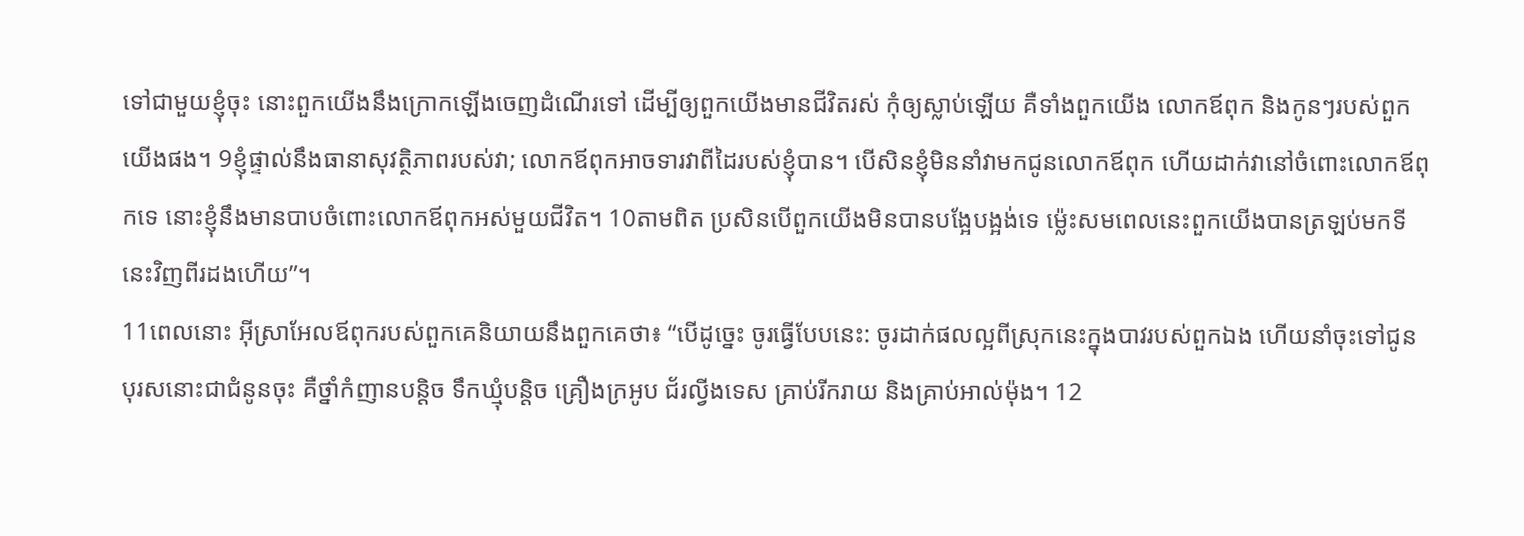ទៅជាមួយខ្ញុំចុះ នោះពួកយើងនឹងក្រោកឡើងចេញដំណើរទៅ ដើម្បីឲ្យពួកយើងមានជីវិតរស់ កុំឲ្យស្លាប់ឡើយ គឺទាំងពួកយើង លោកឪពុក និងកូនៗរបស់ពួកយើងផង។ 9ខ្ញុំផ្ទាល់នឹងធានាសុវត្ថិភាពរបស់វា; លោកឪពុកអាចទារវាពីដៃរបស់ខ្ញុំបាន។ បើសិនខ្ញុំមិននាំវាមកជូនលោកឪពុក ហើយដាក់វានៅចំពោះលោកឪពុកទេ នោះខ្ញុំនឹងមានបាបចំពោះលោកឪពុកអស់មួយជីវិត។ 10តាមពិត ប្រសិនបើពួកយើងមិនបានបង្អែបង្អង់ទេ ម្ល៉េះសមពេលនេះពួកយើងបានត្រឡប់មកទីនេះវិញពីរដងហើយ”។
11ពេលនោះ អ៊ីស្រាអែលឪពុករបស់ពួកគេនិយាយនឹងពួកគេថា៖ “បើដូច្នេះ ចូរធ្វើបែបនេះ: ចូរដាក់ផលល្អពីស្រុកនេះក្នុងបាវរបស់ពួកឯង ហើយនាំចុះទៅជូនបុរសនោះជាជំនូនចុះ គឺថ្នាំកំញានបន្តិច ទឹកឃ្មុំបន្តិច គ្រឿងក្រអូប ជ័រល្វីងទេស គ្រាប់រីករាយ និងគ្រាប់អាល់ម៉ុង។ 12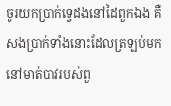ចូរយកប្រាក់ទ្វេដងនៅដៃពួកឯង គឺសងប្រាក់ទាំងនោះដែលត្រឡប់មកនៅមាត់បាវរបស់ពួ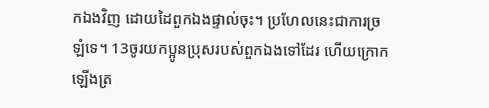កឯងវិញ ដោយដៃពួកឯងផ្ទាល់ចុះ។ ប្រហែលនេះជាការច្រឡំទេ។ 13ចូរយកប្អូនប្រុសរបស់ពួកឯងទៅដែរ ហើយក្រោកឡើងត្រ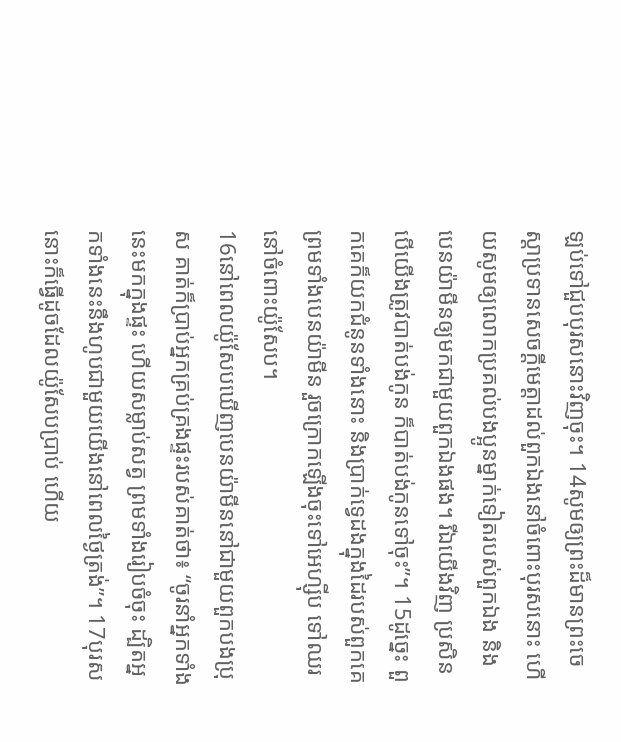ឡប់ទៅជួបបុរសនោះវិញចុះ។ 14សូមឲ្យព្រះដ៏មានព្រះចេស្ដាប្រទានសេចក្ដីមេត្តាដល់ពួកឯងនៅចំពោះបុរសនោះ ហើយសូមឲ្យលោកប្រគល់បងប្អូនម្នាក់ទៀតរបស់ពួកឯង និងបេនយ៉ាមីនឲ្យមកជាមួយពួកឯងផង។ រីឯយើងវិញ ប្រសិនបើយើងត្រូវបាត់បង់កូន ក៏បាត់បង់កូនទៅចុះ”។ 15ដូច្នេះ ពួកគេក៏យកជំនូនទាំងនោះ និងប្រាក់ទ្វេដងក្នុងដៃរបស់ពួកគេ ព្រមទាំងបេនយ៉ាមីន រួចក្រោកឡើងចុះទៅអេហ្ស៊ីប ទៅឈរនៅចំពោះយ៉ូសែប។
16នៅពេលយ៉ូសែបឃើញបេនយ៉ាមីននៅជាមួយពួកបងប្រុស គាត់ក៏ប្រាប់អ្នកគ្រប់គ្រងផ្ទះរបស់គាត់ថា៖ “ចូរនាំអ្នកទាំងនេះមកក្នុងផ្ទះ ហើយសម្លាប់សត្វ ព្រមទាំងរៀបចំចុះ ដ្បិតអ្នកទាំងនេះនឹងហូបជាមួយយើងនៅពេលថ្ងៃត្រង់”។ 17បុរសនោះក៏ធ្វើដូចដែលយ៉ូសែបប្រាប់ ហើយ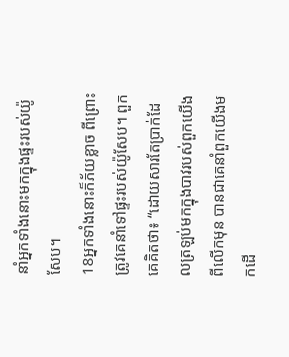នាំអ្នកទាំងនោះមកក្នុងផ្ទះរបស់យ៉ូសែប។
18អ្នកទាំងនោះក៏ភ័យខ្លាច ពីព្រោះត្រូវគេនាំទៅផ្ទះរបស់យ៉ូសែប។ ពួកគេគិតថា៖ “ដោយសារតែប្រាក់ដែលត្រឡប់មកក្នុងបាវរបស់ពួកយើងពីលើកមុន បានជាគេនាំពួកយើងមកដើ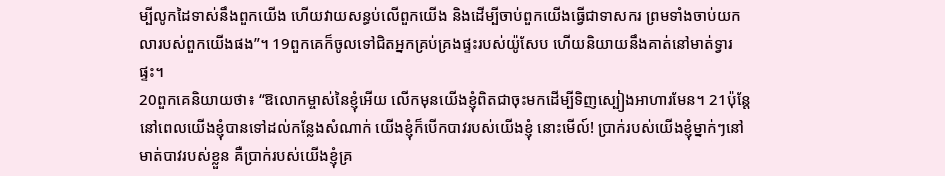ម្បីលូកដៃទាស់នឹងពួកយើង ហើយវាយសន្ធប់លើពួកយើង និងដើម្បីចាប់ពួកយើងធ្វើជាទាសករ ព្រមទាំងចាប់យកលារបស់ពួកយើងផង”។ 19ពួកគេក៏ចូលទៅជិតអ្នកគ្រប់គ្រងផ្ទះរបស់យ៉ូសែប ហើយនិយាយនឹងគាត់នៅមាត់ទ្វារផ្ទះ។
20ពួកគេនិយាយថា៖ “ឱលោកម្ចាស់នៃខ្ញុំអើយ លើកមុនយើងខ្ញុំពិតជាចុះមកដើម្បីទិញស្បៀងអាហារមែន។ 21ប៉ុន្តែនៅពេលយើងខ្ញុំបានទៅដល់កន្លែងសំណាក់ យើងខ្ញុំក៏បើកបាវរបស់យើងខ្ញុំ នោះមើល៍! ប្រាក់របស់យើងខ្ញុំម្នាក់ៗនៅមាត់បាវរបស់ខ្លួន គឺប្រាក់របស់យើងខ្ញុំគ្រ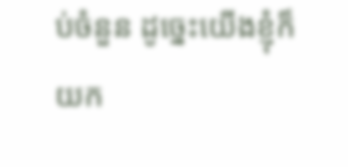ប់ចំនួន ដូច្នេះយើងខ្ញុំក៏យក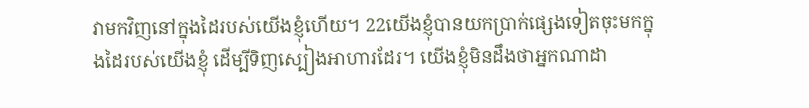វាមកវិញនៅក្នុងដៃរបស់យើងខ្ញុំហើយ។ 22យើងខ្ញុំបានយកប្រាក់ផ្សេងទៀតចុះមកក្នុងដៃរបស់យើងខ្ញុំ ដើម្បីទិញស្បៀងអាហារដែរ។ យើងខ្ញុំមិនដឹងថាអ្នកណាដា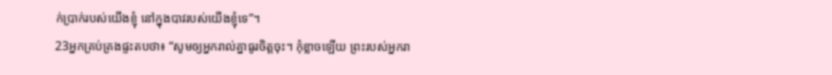ក់ប្រាក់របស់យើងខ្ញុំ នៅក្នុងបាវរបស់យើងខ្ញុំទេ”។
23អ្នកគ្រប់គ្រងផ្ទះតបថា៖ “សូមឲ្យអ្នករាល់គ្នាធូរចិត្តចុះ។ កុំខ្លាចឡើយ ព្រះរបស់អ្នករា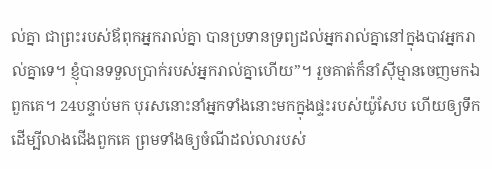ល់គ្នា ជាព្រះរបស់ឪពុកអ្នករាល់គ្នា បានប្រទានទ្រព្យដល់អ្នករាល់គ្នានៅក្នុងបាវអ្នករាល់គ្នាទេ។ ខ្ញុំបានទទួលប្រាក់របស់អ្នករាល់គ្នាហើយ”។ រួចគាត់ក៏នាំស៊ីម្មានចេញមកឯពួកគេ។ 24បន្ទាប់មក បុរសនោះនាំអ្នកទាំងនោះមកក្នុងផ្ទះរបស់យ៉ូសែប ហើយឲ្យទឹកដើម្បីលាងជើងពួកគេ ព្រមទាំងឲ្យចំណីដល់លារបស់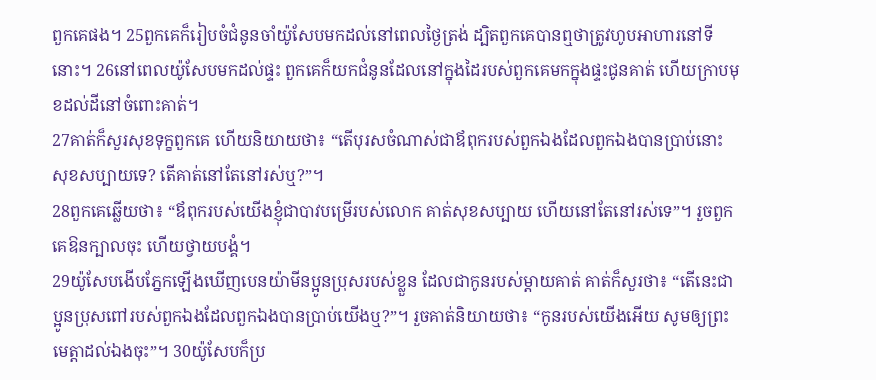ពួកគេផង។ 25ពួកគេក៏រៀបចំជំនូនចាំយ៉ូសែបមកដល់នៅពេលថ្ងៃត្រង់ ដ្បិតពួកគេបានឮថាត្រូវហូបអាហារនៅទីនោះ។ 26នៅពេលយ៉ូសែបមកដល់ផ្ទះ ពួកគេក៏យកជំនូនដែលនៅក្នុងដៃរបស់ពួកគេមកក្នុងផ្ទះជូនគាត់ ហើយក្រាបមុខដល់ដីនៅចំពោះគាត់។
27គាត់ក៏សួរសុខទុក្ខពួកគេ ហើយនិយាយថា៖ “តើបុរសចំណាស់ជាឪពុករបស់ពួកឯងដែលពួកឯងបានប្រាប់នោះ សុខសប្បាយទេ? តើគាត់នៅតែនៅរស់ឬ?”។
28ពួកគេឆ្លើយថា៖ “ឪពុករបស់យើងខ្ញុំជាបាវបម្រើរបស់លោក គាត់សុខសប្បាយ ហើយនៅតែនៅរស់ទេ”។ រួចពួកគេឱនក្បាលចុះ ហើយថ្វាយបង្គំ។
29យ៉ូសែបងើបភ្នែកឡើងឃើញបេនយ៉ាមីនប្អូនប្រុសរបស់ខ្លួន ដែលជាកូនរបស់ម្ដាយគាត់ គាត់ក៏សួរថា៖ “តើនេះជាប្អូនប្រុសពៅរបស់ពួកឯងដែលពួកឯងបានប្រាប់យើងឬ?”។ រួចគាត់និយាយថា៖ “កូនរបស់យើងអើយ សូមឲ្យព្រះមេត្តាដល់ឯងចុះ”។ 30យ៉ូសែបក៏ប្រ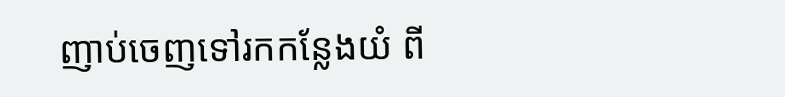ញាប់ចេញទៅរកកន្លែងយំ ពី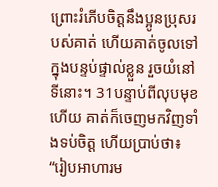ព្រោះរំភើបចិត្តនឹងប្អូនប្រុសរបស់គាត់ ហើយគាត់ចូលទៅក្នុងបន្ទប់ផ្ទាល់ខ្លួន រួចយំនៅទីនោះ។ 31បន្ទាប់ពីលុបមុខហើយ គាត់ក៏ចេញមកវិញទាំងទប់ចិត្ត ហើយប្រាប់ថា៖ “រៀបអាហារម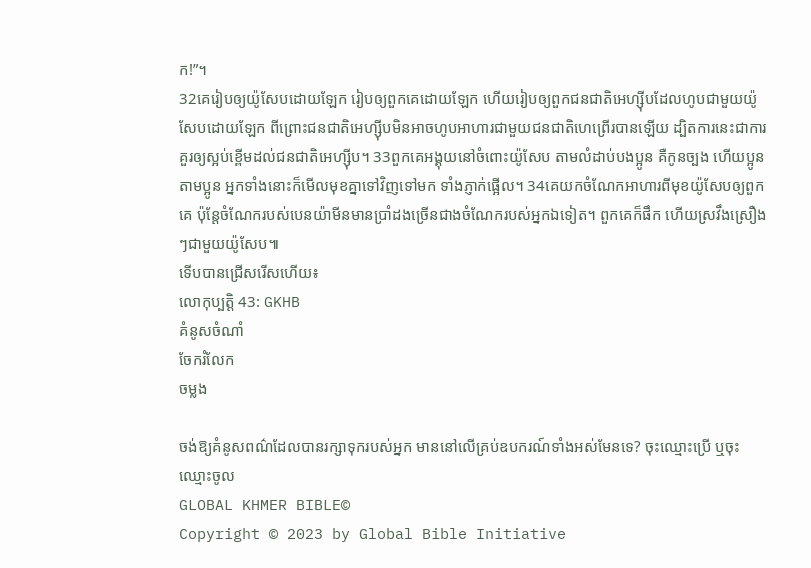ក!”។
32គេរៀបឲ្យយ៉ូសែបដោយឡែក រៀបឲ្យពួកគេដោយឡែក ហើយរៀបឲ្យពួកជនជាតិអេហ្ស៊ីបដែលហូបជាមួយយ៉ូសែបដោយឡែក ពីព្រោះជនជាតិអេហ្ស៊ីបមិនអាចហូបអាហារជាមួយជនជាតិហេព្រើរបានឡើយ ដ្បិតការនេះជាការគួរឲ្យស្អប់ខ្ពើមដល់ជនជាតិអេហ្ស៊ីប។ 33ពួកគេអង្គុយនៅចំពោះយ៉ូសែប តាមលំដាប់បងប្អូន គឺកូនច្បង ហើយប្អូនតាមប្អូន អ្នកទាំងនោះក៏មើលមុខគ្នាទៅវិញទៅមក ទាំងភ្ញាក់ផ្អើល។ 34គេយកចំណែកអាហារពីមុខយ៉ូសែបឲ្យពួកគេ ប៉ុន្តែចំណែករបស់បេនយ៉ាមីនមានប្រាំដងច្រើនជាងចំណែករបស់អ្នកឯទៀត។ ពួកគេក៏ផឹក ហើយស្រវឹងស្រឿងៗជាមួយយ៉ូសែប៕
ទើបបានជ្រើសរើសហើយ៖
លោកុប្បត្តិ 43: GKHB
គំនូសចំណាំ
ចែករំលែក
ចម្លង

ចង់ឱ្យគំនូសពណ៌ដែលបានរក្សាទុករបស់អ្នក មាននៅលើគ្រប់ឧបករណ៍ទាំងអស់មែនទេ? ចុះឈ្មោះប្រើ ឬចុះឈ្មោះចូល
GLOBAL KHMER BIBLE©
Copyright © 2023 by Global Bible Initiative